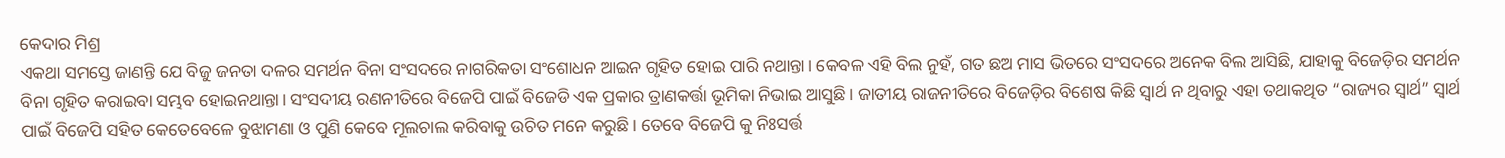କେଦାର ମିଶ୍ର
ଏକଥା ସମସ୍ତେ ଜାଣନ୍ତି ଯେ ବିଜୁ ଜନତା ଦଳର ସମର୍ଥନ ବିନା ସଂସଦରେ ନାଗରିକତା ସଂଶୋଧନ ଆଇନ ଗୃହିତ ହୋଇ ପାରି ନଥାନ୍ତା। କେବଳ ଏହି ବିଲ ନୁହଁ, ଗତ ଛଅ ମାସ ଭିତରେ ସଂସଦରେ ଅନେକ ବିଲ ଆସିଛି, ଯାହାକୁ ବିଜେଡ଼ିର ସମର୍ଥନ ବିନା ଗୃହିତ କରାଇବା ସମ୍ଭବ ହୋଇନଥାନ୍ତା। ସଂସଦୀୟ ରଣନୀତିରେ ବିଜେପି ପାଇଁ ବିଜେଡି ଏକ ପ୍ରକାର ତ୍ରାଣକର୍ତ୍ତା ଭୂମିକା ନିଭାଇ ଆସୁଛି। ଜାତୀୟ ରାଜନୀତିରେ ବିଜେଡ଼ିର ବିଶେଷ କିଛି ସ୍ଵାର୍ଥ ନ ଥିବାରୁ ଏହା ତଥାକଥିତ “ରାଜ୍ୟର ସ୍ଵାର୍ଥ” ସ୍ଵାର୍ଥ ପାଇଁ ବିଜେପି ସହିତ କେତେବେଳେ ବୁଝାମଣା ଓ ପୁଣି କେବେ ମୂଲଚାଲ କରିବାକୁ ଉଚିତ ମନେ କରୁଛି। ତେବେ ବିଜେପି କୁ ନିଃସର୍ତ୍ତ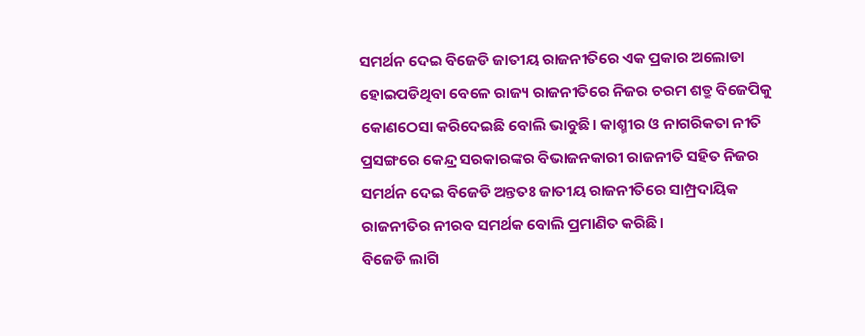ସମର୍ଥନ ଦେଇ ବିଜେଡି ଜାତୀୟ ରାଜନୀତିରେ ଏକ ପ୍ରକାର ଅଲୋଡା ହୋଇପଡିଥିବା ବେଳେ ରାଜ୍ୟ ରାଜନୀତିରେ ନିଜର ଚରମ ଶତ୍ରୁ ବିଜେପିକୁ କୋଣଠେସା କରିଦେଇଛି ବୋଲି ଭାବୁଛି। କାଶ୍ମୀର ଓ ନାଗରିକତା ନୀତି ପ୍ରସଙ୍ଗରେ କେନ୍ଦ୍ର ସରକାରଙ୍କର ବିଭାଜନକାରୀ ରାଜନୀତି ସହିତ ନିଜର ସମର୍ଥନ ଦେଇ ବିଜେଡି ଅନ୍ତତଃ ଜାତୀୟ ରାଜନୀତିରେ ସାମ୍ପ୍ରଦାୟିକ ରାଜନୀତିର ନୀରବ ସମର୍ଥକ ବୋଲି ପ୍ରମାଣିତ କରିଛି।
ବିଜେଡି ଲାଗି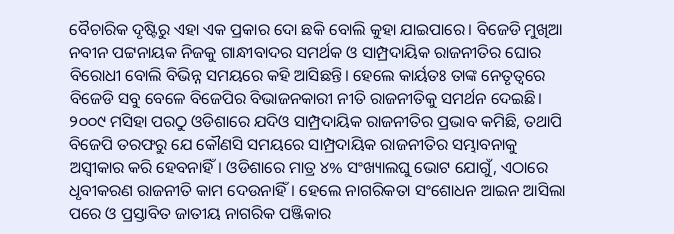ବୈଚାରିକ ଦୃଷ୍ଟିରୁ ଏହା ଏକ ପ୍ରକାର ଦୋ ଛକି ବୋଲି କୁହା ଯାଇପାରେ। ବିଜେଡି ମୁଖିଆ ନବୀନ ପଟ୍ଟନାୟକ ନିଜକୁ ଗାନ୍ଧୀବାଦର ସମର୍ଥକ ଓ ସାମ୍ପ୍ରଦାୟିକ ରାଜନୀତିର ଘୋର ବିରୋଧୀ ବୋଲି ବିଭିନ୍ନ ସମୟରେ କହି ଆସିଛନ୍ତି। ହେଲେ କାର୍ୟତଃ ତାଙ୍କ ନେତୃତ୍ବରେ ବିଜେଡି ସବୁ ବେଳେ ବିଜେପିର ବିଭାଜନକାରୀ ନୀତି ରାଜନୀତିକୁ ସମର୍ଥନ ଦେଇଛି। ୨୦୦୯ ମସିହା ପରଠୁ ଓଡିଶାରେ ଯଦିଓ ସାମ୍ପ୍ରଦାୟିକ ରାଜନୀତିର ପ୍ରଭାବ କମିଛି, ତଥାପି ବିଜେପି ତରଫରୁ ଯେ କୌଣସି ସମୟରେ ସାମ୍ପ୍ରଦାୟିକ ରାଜନୀତିର ସମ୍ଭାବନାକୁ ଅସ୍ଵୀକାର କରି ହେବନାହିଁ। ଓଡିଶାରେ ମାତ୍ର ୪% ସଂଖ୍ୟାଲଘୁ ଭୋଟ ଯୋଗୁଁ, ଏଠାରେ ଧୃବୀକରଣ ରାଜନୀତି କାମ ଦେଉନାହିଁ। ହେଲେ ନାଗରିକତା ସଂଶୋଧନ ଆଇନ ଆସିଲା ପରେ ଓ ପ୍ରସ୍ତାବିତ ଜାତୀୟ ନାଗରିକ ପଞ୍ଜିକାର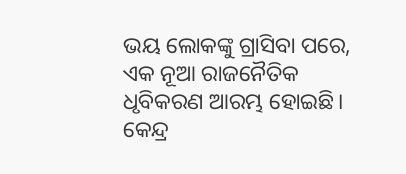ଭୟ ଲୋକଙ୍କୁ ଗ୍ରାସିବା ପରେ, ଏକ ନୂଆ ରାଜନୈତିକ ଧୃବିକରଣ ଆରମ୍ଭ ହୋଇଛି।
କେନ୍ଦ୍ର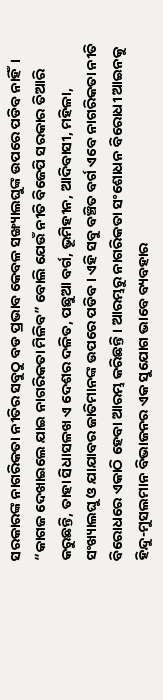ସରକାରଙ୍କ ନାଗରିକତା ନୀତିର ସବୁଠୁ ବଡ ପ୍ରଭାବ କେବଳ ସଙ୍ଖ୍ୟାଲଘୁଙ୍କ ଉପରେ ପଡିବ ନାହିଁ। “କାଗଜ ଦେଖାଇଲେ ଯାଇ ନାଗରିକତା ମିଳିବ” ବୋଲି ଯେଉଁ ନୀତି ବିଜେପି ସରକାର ତିଆରି କରୁଛନ୍ତି, ତାହା ସିଧାସଳଖ ଏ ଦେଶର ଦଳିତ, ପଛୁଆ ବର୍ଗ, ଭୂମିହୀନ, ଆଦିବାସୀ, ମହିଳା, ସଂଖ୍ୟାଲଘୁ ଓ ଯାଯାବର ଜାତିମାନଙ୍କ ଉପରେ ପଡିବ। ଏହି ସବୁ ବଞ୍ଚିତ ବର୍ଗ ଏବେ ନାଗରିକତା ନୀତି ବିରୋଧରେ ଏକାଠି ହେବା ଆରମ୍ଭ କରିଛନ୍ତି। ଆରମ୍ଭରୁ ନାଗରିକତା ସଂଶୋଧନ ବିରୋଧୀ ଆଇନକୁ ହିନ୍ଦୁ-ମୁସଲମାନ ବିଭାଜନର ଏକ ସୁଯୋଗ ଭାବେ ବ୍ୟବହାର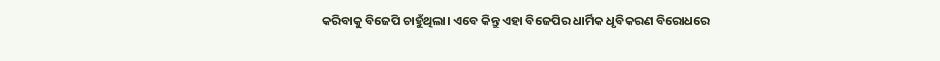କରିବାକୁ ବିଜେପି ଚାହୁଁଥିଲା। ଏବେ କିନ୍ତୁ ଏହା ବିଜେପିର ଧାର୍ମିକ ଧୃବିକରଣ ବିରୋଧରେ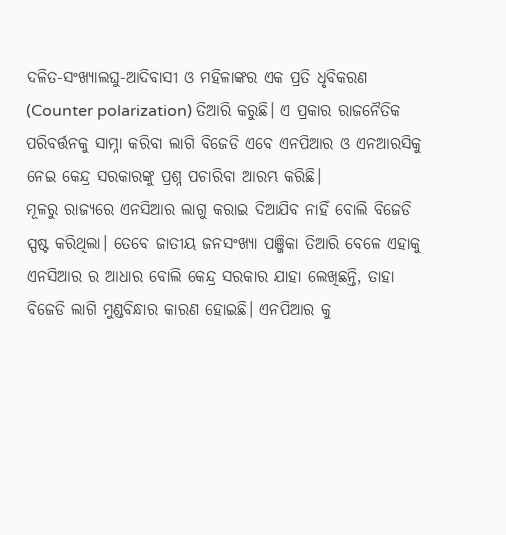ଦଳିତ-ସଂଖ୍ୟାଲଘୁ-ଆଦିବାସୀ ଓ ମହିଳାଙ୍କର ଏକ ପ୍ରତି ଧୃବିକରଣ (Counter polarization) ତିଆରି କରୁଛି। ଏ ପ୍ରକାର ରାଜନୈତିକ ପରିବର୍ତ୍ତନକୁ ସାମ୍ନା କରିବା ଲାଗି ବିଜେଡି ଏବେ ଏନପିଆର ଓ ଏନଆରସିକୁ ନେଇ କେନ୍ଦ୍ର ସରକାରଙ୍କୁ ପ୍ରଶ୍ନ ପଚାରିବା ଆରମ୍ଭ କରିଛି।
ମୂଳରୁ ରାଜ୍ୟରେ ଏନସିଆର ଲାଗୁ କରାଇ ଦିଆଯିବ ନାହିଁ ବୋଲି ବିଜେଡି ସ୍ପଷ୍ଟ କରିଥିଲା। ତେବେ ଜାତୀୟ ଜନସଂଖ୍ୟା ପଞ୍ଜିକା ତିଆରି ବେଳେ ଏହାକୁ ଏନସିଆର ର ଆଧାର ବୋଲି କେନ୍ଦ୍ର ସରକାର ଯାହା ଲେଖିଛନ୍ତି, ତାହା ବିଜେଡି ଲାଗି ମୁଣ୍ଡବିନ୍ଧାର କାରଣ ହୋଇଛି। ଏନପିଆର କୁ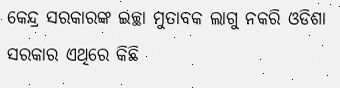କେନ୍ଦ୍ର ସରକାରଙ୍କ ଇଚ୍ଛା ମୁତାବକ ଲାଗୁ ନକରି ଓଡିଶା ସରକାର ଏଥିରେ କିଛି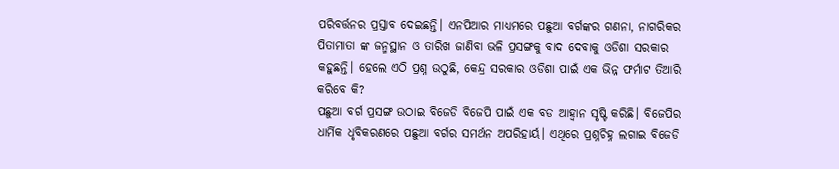ପରିବର୍ତ୍ତନର ପ୍ରସ୍ତାବ ଦେଇଛନ୍ତି। ଏନପିଆର ମାଧ୍ୟମରେ ପଛୁଆ ବର୍ଗଙ୍କର ଗଣନା, ନାଗରିକର ପିତାମାତା ଙ୍କ ଜନ୍ମସ୍ଥାନ ଓ ତାରିଖ ଜାଣିବା ଭଳି ପ୍ରସଙ୍ଗକୁ ବାଦ ଦେବାକୁ ଓଡିଶା ସରକାର କହୁଛନ୍ତି। ହେଲେ ଏଠି ପ୍ରଶ୍ନ ଉଠୁଛି, କେନ୍ଦ୍ର ସରକାର ଓଡିଶା ପାଇଁ ଏକ ଭିନ୍ନ ଫର୍ମାଟ ତିଆରି କରିବେ କି?
ପଛୁଆ ବର୍ଗ ପ୍ରସଙ୍ଗ ଉଠାଇ ବିଜେଡି ବିଜେପି ପାଇଁ ଏକ ବଡ ଆହ୍ଵାନ ସୃଷ୍ଟି କରିଛି। ବିଜେପିର ଧାର୍ମିକ ଧୃବିକରଣରେ ପଛୁଆ ବର୍ଗର ସମର୍ଥନ ଅପରିହାର୍ୟ। ଏଥିରେ ପ୍ରଶ୍ନଚିହ୍ନ ଲଗାଇ ବିଜେଡି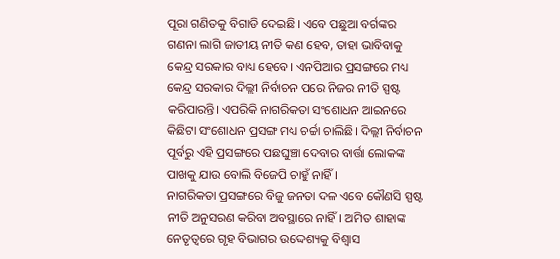ପୂରା ଗଣିତକୁ ବିଗାଡି ଦେଇଛି। ଏବେ ପଛୁଆ ବର୍ଗଙ୍କର ଗଣନା ଲାଗି ଜାତୀୟ ନୀତି କଣ ହେବ, ତାହା ଭାବିବାକୁ କେନ୍ଦ୍ର ସରକାର ବାଧ୍ୟ ହେବେ। ଏନପିଆର ପ୍ରସଙ୍ଗରେ ମଧ୍ୟ କେନ୍ଦ୍ର ସରକାର ଦିଲ୍ଲୀ ନିର୍ବାଚନ ପରେ ନିଜର ନୀତି ସ୍ପଷ୍ଟ କରିପାରନ୍ତି। ଏପରିକି ନାଗରିକତା ସଂଶୋଧନ ଆଇନରେ କିଛିଟା ସଂଶୋଧନ ପ୍ରସଙ୍ଗ ମଧ୍ୟ ଚର୍ଚ୍ଚା ଚାଲିଛି। ଦିଲ୍ଲୀ ନିର୍ବାଚନ ପୂର୍ବରୁ ଏହି ପ୍ରସଙ୍ଗରେ ପଛଘୁଞ୍ଚା ଦେବାର ବାର୍ତ୍ତା ଲୋକଙ୍କ ପାଖକୁ ଯାଉ ବୋଲି ବିଜେପି ଚାହୁଁ ନାହିଁ।
ନାଗରିକତା ପ୍ରସଙ୍ଗରେ ବିଜୁ ଜନତା ଦଳ ଏବେ କୌଣସି ସ୍ପଷ୍ଟ ନୀତି ଅନୁସରଣ କରିବା ଅବସ୍ଥାରେ ନାହିଁ। ଅମିତ ଶାହାଙ୍କ ନେତୃତ୍ବରେ ଗୃହ ବିଭାଗର ଉଦ୍ଦେଶ୍ୟକୁ ବିଶ୍ଵାସ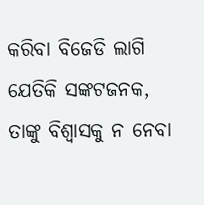କରିବା ବିଜେଡି ଲାଗି ଯେତିକି ସଙ୍କଟଜନକ, ତାଙ୍କୁ ବିଶ୍ବାସକୁ ନ ନେବା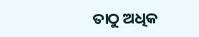ତାଠୁ ଅଧିକ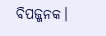ବିପଜ୍ଜନକ।